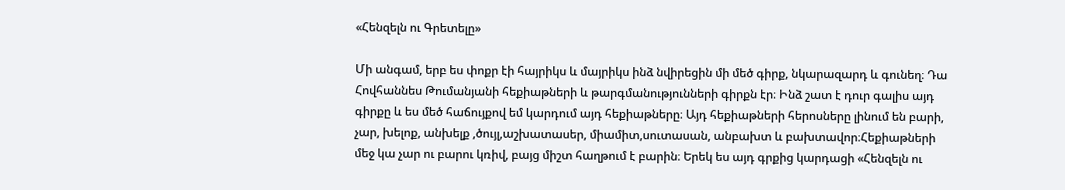«Հենզելն ու Գրետելը»

Մի անգամ, երբ ես փոքր էի հայրիկս և մայրիկս ինձ նվիրեցին մի մեծ գիրք, նկարազարդ և գունեղ։ Դա Հովհաննես Թումանյանի հեքիաթների և թարգմանությունների գիրքն էր։ Ինձ շատ է դուր գալիս այդ գիրքը և ես մեծ հաճույքով եմ կարդում այդ հեքիաթները։ Այդ հեքիաթների հերոսները լինում են բարի, չար, խելոք, անխելք ,ծույլ,աշխատասեր, միամիտ,սուտասան, անբախտ և բախտավոր։Հեքիաթների մեջ կա չար ու բարու կռիվ, բայց միշտ հաղթում է բարին։ Երեկ ես այդ գրքից կարդացի «Հենզելն ու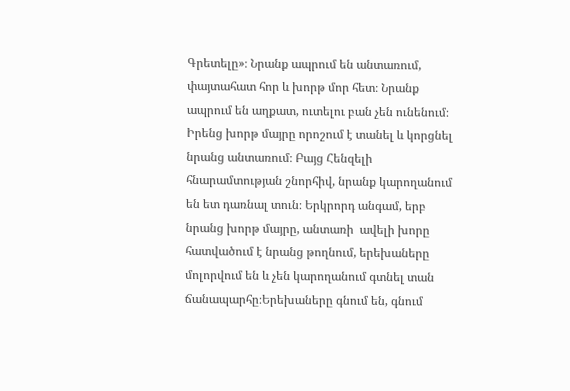Գրետելը»։ Նրանք ապրում են անտառում, փայտահատ հոր և խորթ մոր հետ։ Նրանք ապրում են աղքատ, ուտելու բան չեն ունենում։ Իրենց խորթ մայրը որոշում է տանել և կորցնել նրանց անտառում։ Բայց Հենզելի հնարամտության շնորհիվ, նրանք կարողանում են ետ դառնալ տուն։ Երկրորդ անգամ, երբ նրանց խորթ մայրը, անտառի  ավելի խորը հատվածում է նրանց թողնում, երեխաները մոլորվում են և չեն կարողանում գտնել տան ճանապարհը։Երեխաները գնում են, գնում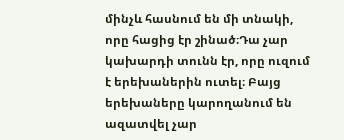մինչև հասնում են մի տնակի, որը հացից էր շինած։Դա չար կախարդի տունն էր, որը ուզում է երեխաներին ուտել։ Բայց երեխաները կարողանում են ազատվել չար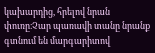կախարդից, հրելով նրան փուռը։Չար պառավի տանը նրանք գտնում են մարգարիտով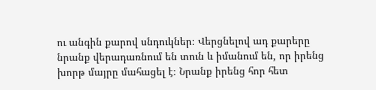ու անգին քարով սնդուկներ։ Վերցնելով ադ քարերը նրանք վերադառնում են տուն և իմանում են, որ իրենց խորթ մայրը մահացել է։ Նրանք իրենց հոր հետ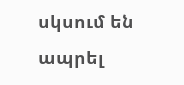սկսում են ապրել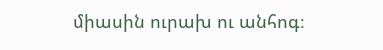միասին ուրախ ու անհոգ։